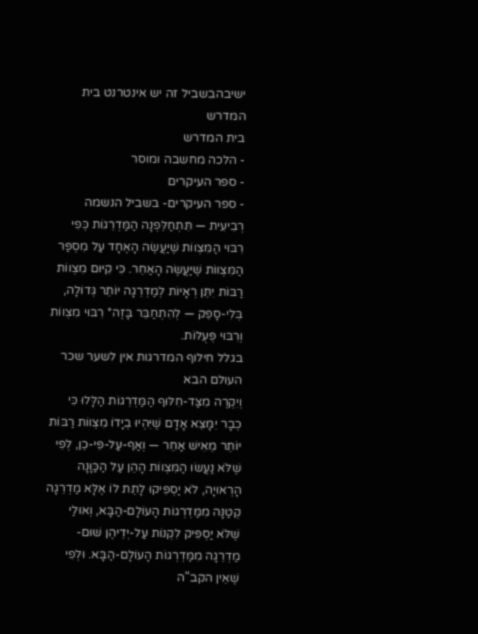ישיבהבשביל זה יש אינטרנט בית המדרש
בית המדרש
- הלכה מחשבה ומוסר
- ספר העיקרים
- ספר העיקרים- בשביל הנשמה
רְבִיעִית — תִּתְחַלֵּפְנָה הַמַּדְרֵגוֹת כְּפִי רִבּוּי הַמִּצְווֹת שֶׁיַּעֲשֶׂה הָאֶחָד עַל מִסְפַּר הַמִּצְווֹת שֶׁיַּעֲשֶׂה הָאַחֵר. כִּי קִיּוּם מִצְווֹת רַבּוֹת יִתֵּן רְאָיוֹת לְמַדְרֵגָה יוֹתֵר גְּדוֹלָה, בְּלִי-סָפֵק — לְהִתְחַבֵּר בָּזֶה* רִבּוּי מִצְווֹת וְרִבּוּי פְּעֻלּוֹת.
בגלל חילוף המדרגות אין לשער שכר העולם הבא
וְיִקְרֶה מִצַּד-חִלּוּף הַמַּדְרֵגוֹת הַלָּלוּ כִּי כְבָר יִמָּצֵא אָדָם שֶׁיִּהְיוּ בְיָדוֹ מִצְווֹת רַבּוֹת יוֹתֵר מֵאִישׁ אַחֵר — וְאַף-עַל-פִּי-כֵן, לְפִי שֶׁלֹּא נַעֲשׂוּ הַמִּצְווֹת הָהֵן עַל הַכַּוָּנָה הָרְאוּיָה, לֹא יַסְפִּיקוּ לָתֵת לוֹ אֶלָּא מַדְרֵגָה קְטַנָּה מִמַּדְרְגוֹת הָעוֹלָם-הַבָּא, וְאוּלַי שֶׁלֹּא יַסְפִּיק לִקְנוֹת עַל-יְדֵיהֶן שׁוּם-מַדְרֵגָה מִמַּדְרְגוֹת הָעוֹלָם-הַבָּא. וּלְפִי שֶׁאֵין הקב"ה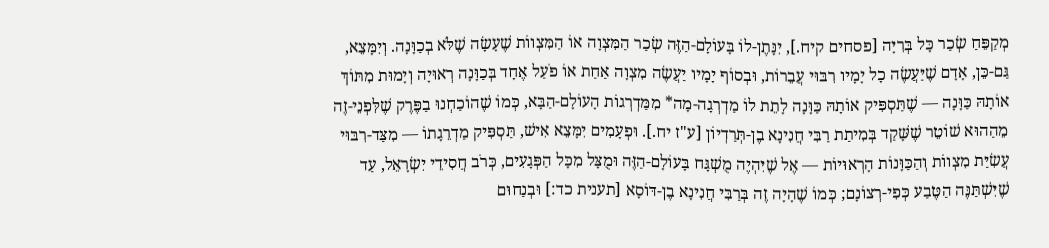מְקַפֵּחַ שְׂכַר כָּל בְּרִיָּה [פסחים קיח.], יִנָּתֶן-לוֹ בָּעוֹלָם-הַזֶּה שְׂכַר הַמִּצְוָה אוֹ הַמִּצְווֹת שֶׁעָשָׂה שֶׁלֹּא בְכַוָּנָה. וְיִמָּצֵא, גַּם-כֵּן, אָדָם שֶׁיַּעֲשֶׂה כָל יָמָיו רִבּוּי עֲבֵרוֹת, וּבְסוֹף יָמָיו יַעֲשֶׂה מִצְוָה אַחַת אוֹ פֹעַל אֶחָד בְּכַוָּנָה רְאוּיָה וְיָמוּת מִתּוֹךְ אוֹתָהּ כַּוָּנָה — שֶׁתַּסְפִּיק אוֹתָהּ כַּוָּנָה לָתֵת לוֹ מַדְרְגָה-מָה* מִמַּדְרְגוֹת הָעוֹלָם-הַבָּא, כְּמוֹ שֶׁהוֹכַחְנוּ בַפֶּרֶק שֶׁלִּפְנֵי-זֶה מֵהַהוּא שׁוֹטֵר שֶׁשָּׁקַד בְּמִיתַת רַבִּי חֲנִינָא בֶן-תְּרַדְיוֹן [ע"ז יח.]. וּפְעָמִים יִמָּצֵא אִישׁ, תַּסְפִּיק מַדְרֵגָתוֹ — מִצַּד-רִבּוּי עֲשִׂיַּת מִצְווֹת וְהַכַּוָּנוֹת הָרְאוּיוֹת — אֶל שֶׁיִּהְיֶה מֻשְׁגָּח בָּעוֹלָם-הַזֶּה וּמֻצָּל מִכָּל הַפְּגָעִים, כְּרֹב חֲסִידֵי יִשְׂרָאֵל, עַד שֶׁיִּשְׁתַּנֶּה הַטֶּבַע כְּפִי-רְצוֹנָם; כְּמוֹ שֶׁהָיָה זֶה בְּרַבִּי חֲנִינָא בֶן-דּוֹסָא [תענית כד:] וּבְנַחוּם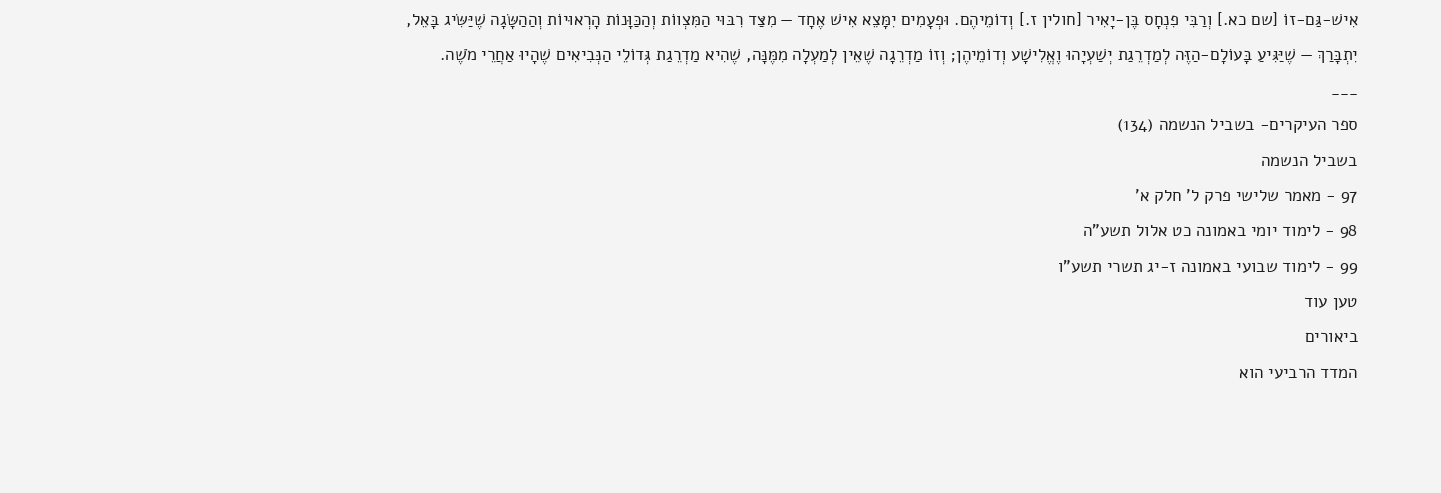אִישׁ-גַּם-זוֹ [שם כא.] וְרַבִּי פִנְחָס בֶּן-יָאִיר [חולין ז.] וְדוֹמֵיהֶם. וּפְעָמִים יִמָּצֵא אִישׁ אֶחָד — מִצַּד רִבּוּי הַמִּצְווֹת וְהַכַּוָּנוֹת הָרְאוּיוֹת וְהַהַשָּׂגָה שֶׁיַּשִּׂיג בָּאֵל, יִתְבָּרַךְ — שֶׁיַּגִּיעַ בָּעוֹלָם-הַזֶּה לְמַדְרֵגַת יְשַׁעְיָהוּ וֶאֱלִישָׁע וְדוֹמֵיהֶן; וְזוֹ מַדְרֵגָה שֶׁאֵין לְמַעְלָה מִמֶּנָּה, שֶׁהִיא מַדְרֵגַת גְּדוֹלֵי הַנְּבִיאִים שֶׁהָיוּ אַחֲרֵי מֹשֶׁה.
___
ספר העיקרים- בשביל הנשמה (134)
בשביל הנשמה
97 - מאמר שלישי פרק ל' חלק א'
98 - לימוד יומי באמונה כט אלול תשע"ה
99 - לימוד שבועי באמונה ז-יג תשרי תשע"ו
טען עוד
ביאורים
המדד הרביעי הוא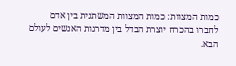כמות המצוות: כמות המצוות המשתנית בין אדם לחברו בהכרח יוצרת הבדל בין מדרגות האנשים לעולם הבא.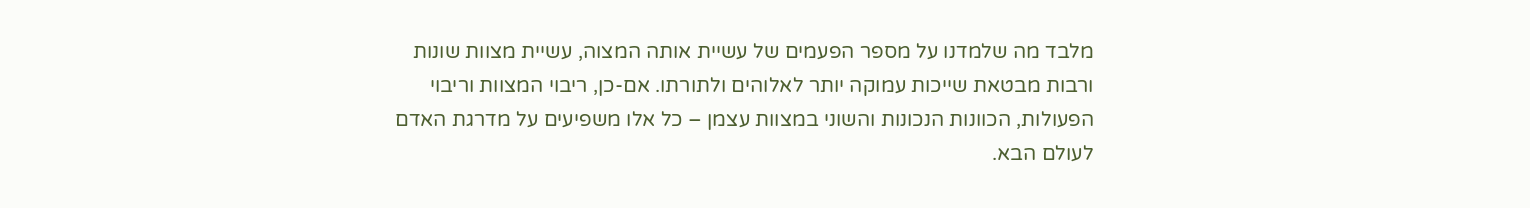מלבד מה שלמדנו על מספר הפעמים של עשיית אותה המצוה, עשיית מצוות שונות ורבות מבטאת שייכות עמוקה יותר לאלוהים ולתורתו. אם-כן, ריבוי המצוות וריבוי הפעולות, הכוונות הנכונות והשוני במצוות עצמן – כל אלו משפיעים על מדרגת האדם לעולם הבא.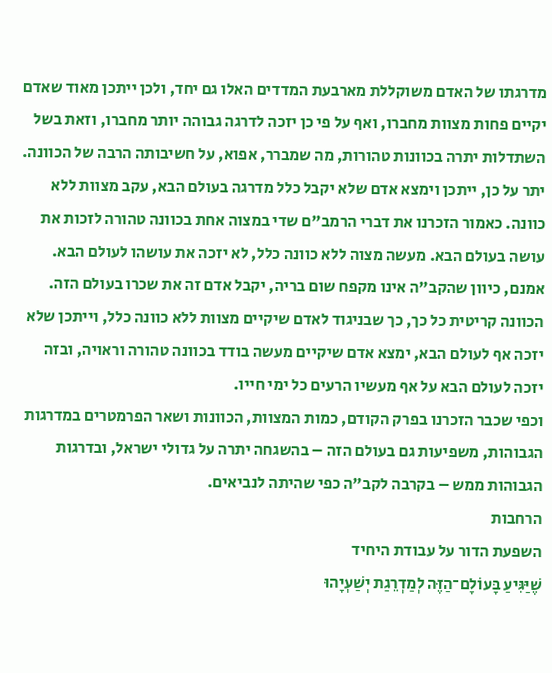מדרגתו של האדם משוקללת מארבעת המדדים האלו גם יחד, ולכן ייתכן מאוד שאדם יקיים פחות מצוות מחברו, ואף על פי כן יזכה לדרגה גבוהה יותר מחברו, וזאת בשל השתדלות יתרה בכוונות טהורות, מה שמברר, אפוא, על חשיבותה הרבה של הכוונה. יתר על כן, ייתכן וימצא אדם שלא יקבל כלל מדרגה בעולם הבא, עקב מצוות ללא כוונה. כאמור הזכרנו את דברי הרמב"ם שדי במצוה אחת בכוונה טהורה לזכות את עושה בעולם הבא. מעשה מצוה ללא כוונה כלל, לא יזכה את עושהו לעולם הבא. אמנם, כיוון שהקב"ה אינו מקפח שום בריה, יקבל אדם זה את שכרו בעולם הזה.
הכוונה קריטית כל כך, כך שבניגוד לאדם שיקיים מצוות ללא כוונה כלל, וייתכן שלא יזכה אף לעולם הבא, ימצא אדם שיקיים מעשה בודד בכוונה טהורה וראויה, ובזה יזכה לעולם הבא על אף מעשיו הרעים כל ימי חייו.
וכפי שכבר הזכרנו בפרק הקודם, כמות המצוות, הכוונות ושאר הפרמטרים במדרגות הגבוהות, משפיעות גם בעולם הזה – בהשגחה יתרה על גדולי ישראל, ובדרגות הגבוהות ממש – בקרבה לקב"ה כפי שהיתה לנביאים.
הרחבות
השפעת הדור על עבודת היחיד
שֶׁיַּגִּיעַ בָּעוֹלָם־הַזֶּה לְמַדְרֵגַת יְשַׁעְיָהוּ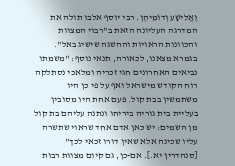וֶאֱלִישָׁע וְדוֹמֵיהֶן. רבי יוסף אלבו תולה את המדרגה העליונה הזאת ב"רבוי המצוות והכוונות הראויות וההשגה שישיג באל". בגמרא מצאנו, לכאורה, תנאי נוסף: "משמתו נביאים האחרונים חגי זכריה ומלאכי נסתלקה רוח הקודש מישראל ואף על פי כן היו משתמשין בבת קול. פעם אחת היו מסובין בעליית בית גוריה ביריחו ונתנה עליהם בת קול מן השמים: יש כאן אדם אחד שראוי שתשרה עליו שכינה אלא שאין דורו זכאי לכך" [סנהדרין יא.]. אם-כן, גם קיום מצוות רבות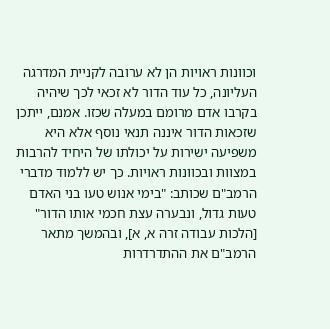וכוונות ראויות הן לא ערובה לקניית המדרגה העליונה, כל עוד הדור לא זכאי לכך שיהיה בקרבו אדם מרומם במעלה שכזו. אמנם, ייתכן שזכאות הדור איננה תנאי נוסף אלא היא משפיעה ישירות על יכולתו של היחיד להרבות במצוות ובכוונות ראויות. כך יש ללמוד מדברי הרמב"ם שכותב: "בימי אנוש טעו בני האדם טעות גדול, ונבערה עצת חכמי אותו הדור" [הלכות עבודה זרה א, א], ובהמשך מתאר הרמב"ם את ההתדרדרות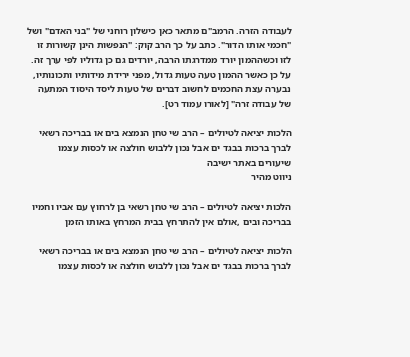לעבודה הזרה. הרמב"ם מתאר כאן כישלון רוחני של "בני האדם" ושל "חכמי אותו הדור". כתב על כך הרב קוק: "הנפשות הינן קשורות זו לזו וכשההמון יורד ממדרגתו הרבה, יורדים גם כן גדוליו לפי ערך זה. על כן כאשר ההמון טעה טעות גדול, מפני ירידת מידותיו ותכונותיו, נבערה עצת החכמים לחשוב דברים של טעות ליסד היסוד המתעה של עבודה זרה" [לאורו עמוד רט].

הלכות יציאה לטיולים – הרב שי טחן הנמצא בים או בבריכה רשאי לברך ברכות בבגד ים אבל נכון ללבוש חולצה או לכסות עצמו
שיעורים באתר ישיבה
ניווט מהיר

הלכות יציאה לטיולים – הרב שי טחן רשאי בן לרחוץ עם אביו וחמיו בבריכה ובים ,אולם אין להתרחץ בבית המרחץ באותו הזמן

הלכות יציאה לטיולים – הרב שי טחן הנמצא בים או בבריכה רשאי לברך ברכות בבגד ים אבל נכון ללבוש חולצה או לכסות עצמו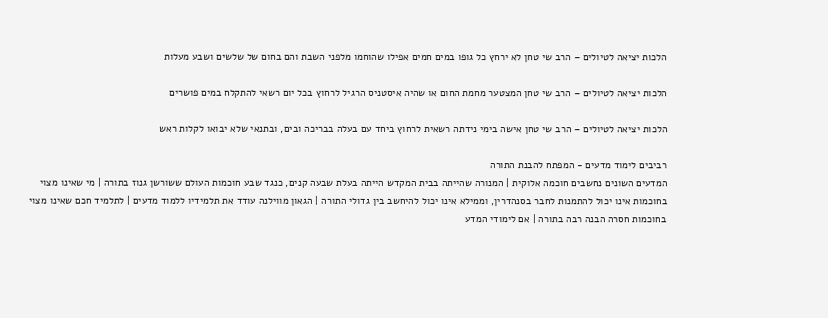הלכות יציאה לטיולים – הרב שי טחן לא ירחץ כל גופו במים חמים אפילו שהוחמו מלפני השבת והם בחום של שלשים ושבע מעלות

הלכות יציאה לטיולים – הרב שי טחן המצטער מחמת החום או שהיה איסטניס הרגיל לרחוץ בכל יום רשאי להתקלח במים פושרים

הלכות יציאה לטיולים – הרב שי טחן אישה בימי נידתה רשאית לרחוץ ביחד עם בעלה בבריכה ובים, ובתנאי שלא יבואו לקלות ראש

רביבים לימוד מדעים - המפתח להבנת התורה
המדעים השונים נחשבים חוכמה אלוקית | המנורה שהייתה בבית המקדש הייתה בעלת שבעה קנים, כנגד שבע חוכמות העולם ששורשן גנוז בתורה | מי שאינו מצוי בחוכמות אינו יכול להתמנות לחבר בסנהדרין, וממילא אינו יכול להיחשב בין גדולי התורה | הגאון מווילנה עודד את תלמידיו ללמוד מדעים | לתלמיד חכם שאינו מצוי בחוכמות חסרה הבנה רבה בתורה | אם לימודי המדע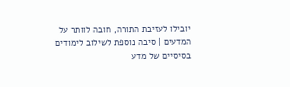יובילו לעזיבת התורה, חובה לוותר על המדעים | סיבה נוספת לשילוב לימודים בסיסיים של מדע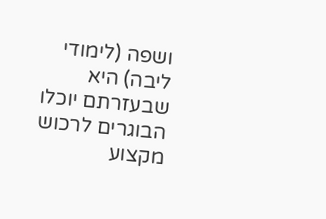ושפה (לימודי ליבה) היא שבעזרתם יוכלו הבוגרים לרכוש מקצוע